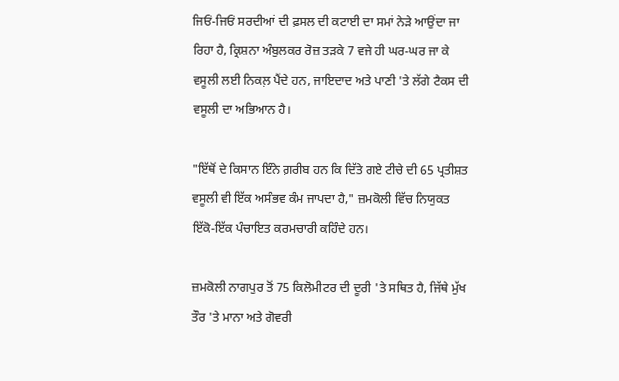ਜਿਓਂ-ਜਿਓਂ ਸਰਦੀਆਂ ਦੀ ਫ਼ਸਲ ਦੀ ਕਟਾਈ ਦਾ ਸਮਾਂ ਨੇੜੇ ਆਉਂਦਾ ਜਾ ਰਿਹਾ ਹੈ, ਕ੍ਰਿਸ਼ਨਾ ਅੰਬੁਲਕਰ ਰੋਜ਼ ਤੜਕੇ 7 ਵਜੇ ਹੀ ਘਰ-ਘਰ ਜਾ ਕੇ ਵਸੂਲੀ ਲਈ ਨਿਕਲ਼ ਪੈਂਦੇ ਹਨ, ਜਾਇਦਾਦ ਅਤੇ ਪਾਣੀ 'ਤੇ ਲੱਗੇ ਟੈਕਸ ਦੀ ਵਸੂਲੀ ਦਾ ਅਭਿਆਨ ਹੈ।

"ਇੱਥੋਂ ਦੇ ਕਿਸਾਨ ਇੰਨੇ ਗ਼ਰੀਬ ਹਨ ਕਿ ਦਿੱਤੇ ਗਏ ਟੀਚੇ ਦੀ 65 ਪ੍ਰਤੀਸ਼ਤ ਵਸੂਲੀ ਵੀ ਇੱਕ ਅਸੰਭਵ ਕੰਮ ਜਾਪਦਾ ਹੈ," ਜ਼ਮਕੋਲੀ ਵਿੱਚ ਨਿਯੁਕਤ ਇੱਕੋ-ਇੱਕ ਪੰਚਾਇਤ ਕਰਮਚਾਰੀ ਕਹਿੰਦੇ ਹਨ।

ਜ਼ਮਕੋਲੀ ਨਾਗਪੁਰ ਤੋਂ 75 ਕਿਲੋਮੀਟਰ ਦੀ ਦੂਰੀ 'ਤੇ ਸਥਿਤ ਹੈ, ਜਿੱਥੇ ਮੁੱਖ ਤੌਰ 'ਤੇ ਮਾਨਾ ਅਤੇ ਗੋਵਰੀ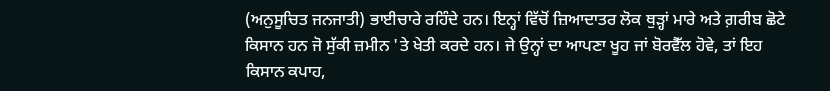(ਅਨੁਸੂਚਿਤ ਜਨਜਾਤੀ) ਭਾਈਚਾਰੇ ਰਹਿੰਦੇ ਹਨ। ਇਨ੍ਹਾਂ ਵਿੱਚੋਂ ਜ਼ਿਆਦਾਤਰ ਲੋਕ ਥੁੜ੍ਹਾਂ ਮਾਰੇ ਅਤੇ ਗ਼ਰੀਬ ਛੋਟੇ ਕਿਸਾਨ ਹਨ ਜੋ ਸੁੱਕੀ ਜ਼ਮੀਨ 'ਤੇ ਖੇਤੀ ਕਰਦੇ ਹਨ। ਜੇ ਉਨ੍ਹਾਂ ਦਾ ਆਪਣਾ ਖੂਹ ਜਾਂ ਬੋਰਵੈੱਲ ਹੋਵੇ, ਤਾਂ ਇਹ ਕਿਸਾਨ ਕਪਾਹ,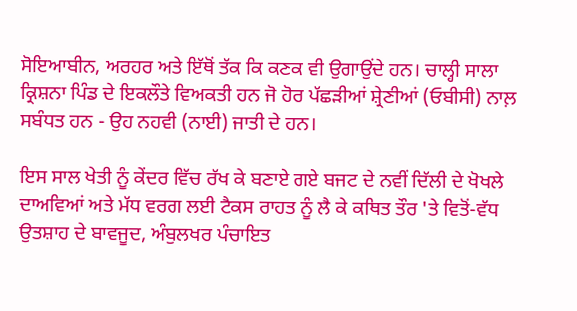ਸੋਇਆਬੀਨ, ਅਰਹਰ ਅਤੇ ਇੱਥੋਂ ਤੱਕ ਕਿ ਕਣਕ ਵੀ ਉਗਾਉਂਦੇ ਹਨ। ਚਾਲ੍ਹੀ ਸਾਲਾ ਕ੍ਰਿਸ਼ਨਾ ਪਿੰਡ ਦੇ ਇਕਲੌਤੇ ਵਿਅਕਤੀ ਹਨ ਜੋ ਹੋਰ ਪੱਛੜੀਆਂ ਸ਼੍ਰੇਣੀਆਂ (ਓਬੀਸੀ) ਨਾਲ਼ ਸਬੰਧਤ ਹਨ - ਉਹ ਨਹਵੀ (ਨਾਈ) ਜਾਤੀ ਦੇ ਹਨ।

ਇਸ ਸਾਲ ਖੇਤੀ ਨੂੰ ਕੇਂਦਰ ਵਿੱਚ ਰੱਖ ਕੇ ਬਣਾਏ ਗਏ ਬਜਟ ਦੇ ਨਵੀਂ ਦਿੱਲੀ ਦੇ ਖੋਖਲੇ ਦਾਅਵਿਆਂ ਅਤੇ ਮੱਧ ਵਰਗ ਲਈ ਟੈਕਸ ਰਾਹਤ ਨੂੰ ਲੈ ਕੇ ਕਥਿਤ ਤੌਰ 'ਤੇ ਵਿਤੋਂ-ਵੱਧ ਉਤਸ਼ਾਹ ਦੇ ਬਾਵਜੂਦ, ਅੰਬੁਲਖਰ ਪੰਚਾਇਤ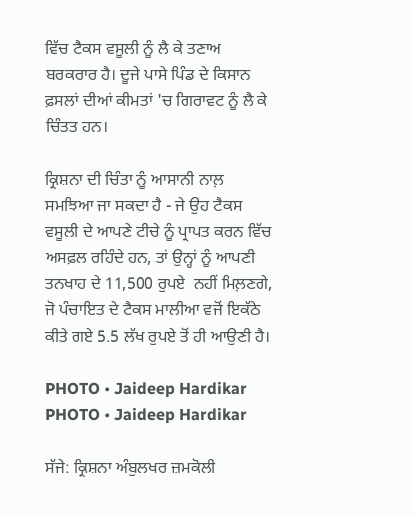ਵਿੱਚ ਟੈਕਸ ਵਸੂਲੀ ਨੂੰ ਲੈ ਕੇ ਤਣਾਅ ਬਰਕਰਾਰ ਹੈ। ਦੂਜੇ ਪਾਸੇ ਪਿੰਡ ਦੇ ਕਿਸਾਨ ਫ਼ਸਲਾਂ ਦੀਆਂ ਕੀਮਤਾਂ 'ਚ ਗਿਰਾਵਟ ਨੂੰ ਲੈ ਕੇ ਚਿੰਤਤ ਹਨ।

ਕ੍ਰਿਸ਼ਨਾ ਦੀ ਚਿੰਤਾ ਨੂੰ ਆਸਾਨੀ ਨਾਲ਼ ਸਮਝਿਆ ਜਾ ਸਕਦਾ ਹੈ - ਜੇ ਉਹ ਟੈਕਸ ਵਸੂਲੀ ਦੇ ਆਪਣੇ ਟੀਚੇ ਨੂੰ ਪ੍ਰਾਪਤ ਕਰਨ ਵਿੱਚ ਅਸਫ਼ਲ ਰਹਿੰਦੇ ਹਨ, ਤਾਂ ਉਨ੍ਹਾਂ ਨੂੰ ਆਪਣੀ ਤਨਖਾਹ ਦੇ 11,500 ਰੁਪਏ  ਨਹੀਂ ਮਿਲ਼ਣਗੇ, ਜੋ ਪੰਚਾਇਤ ਦੇ ਟੈਕਸ ਮਾਲੀਆ ਵਜੋਂ ਇਕੱਠੇ ਕੀਤੇ ਗਏ 5.5 ਲੱਖ ਰੁਪਏ ਤੋਂ ਹੀ ਆਉਣੀ ਹੈ।

PHOTO • Jaideep Hardikar
PHOTO • Jaideep Hardikar

ਸੱਜੇ: ਕ੍ਰਿਸ਼ਨਾ ਅੰਬੁਲਖਰ ਜ਼ਮਕੋਲੀ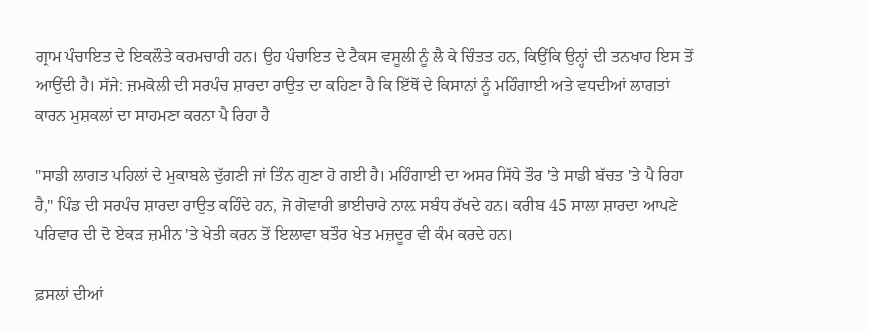ਗ੍ਰਾਮ ਪੰਚਾਇਤ ਦੇ ਇਕਲੌਤੇ ਕਰਮਚਾਰੀ ਹਨ। ਉਹ ਪੰਚਾਇਤ ਦੇ ਟੈਕਸ ਵਸੂਲੀ ਨੂੰ ਲੈ ਕੇ ਚਿੰਤਤ ਹਨ, ਕਿਉਂਕਿ ਉਨ੍ਹਾਂ ਦੀ ਤਨਖਾਹ ਇਸ ਤੋਂ ਆਉਂਦੀ ਹੈ। ਸੱਜੇ: ਜ਼ਮਕੋਲੀ ਦੀ ਸਰਪੰਚ ਸ਼ਾਰਦਾ ਰਾਉਤ ਦਾ ਕਹਿਣਾ ਹੈ ਕਿ ਇੱਥੋਂ ਦੇ ਕਿਸਾਨਾਂ ਨੂੰ ਮਹਿੰਗਾਈ ਅਤੇ ਵਧਦੀਆਂ ਲਾਗਤਾਂ ਕਾਰਨ ਮੁਸ਼ਕਲਾਂ ਦਾ ਸਾਹਮਣਾ ਕਰਨਾ ਪੈ ਰਿਹਾ ਹੈ

"ਸਾਡੀ ਲਾਗਤ ਪਹਿਲਾਂ ਦੇ ਮੁਕਾਬਲੇ ਦੁੱਗਣੀ ਜਾਂ ਤਿੰਨ ਗੁਣਾ ਹੋ ਗਈ ਹੈ। ਮਹਿੰਗਾਈ ਦਾ ਅਸਰ ਸਿੱਧੇ ਤੌਰ 'ਤੇ ਸਾਡੀ ਬੱਚਤ 'ਤੇ ਪੈ ਰਿਹਾ ਹੈ," ਪਿੰਡ ਦੀ ਸਰਪੰਚ ਸ਼ਾਰਦਾ ਰਾਉਤ ਕਹਿੰਦੇ ਹਨ, ਜੋ ਗੋਵਾਰੀ ਭਾਈਚਾਰੇ ਨਾਲ਼ ਸਬੰਧ ਰੱਖਦੇ ਹਨ। ਕਰੀਬ 45 ਸਾਲਾ ਸ਼ਾਰਦਾ ਆਪਣੇ ਪਰਿਵਾਰ ਦੀ ਦੋ ਏਕੜ ਜ਼ਮੀਨ 'ਤੇ ਖੇਤੀ ਕਰਨ ਤੋਂ ਇਲਾਵਾ ਬਤੌਰ ਖੇਤ ਮਜ਼ਦੂਰ ਵੀ ਕੰਮ ਕਰਦੇ ਹਨ।

ਫ਼ਸਲਾਂ ਦੀਆਂ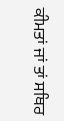ਕੀਮਤਾਂ ਜਾਂ ਤਾਂ ਸਥਿਰ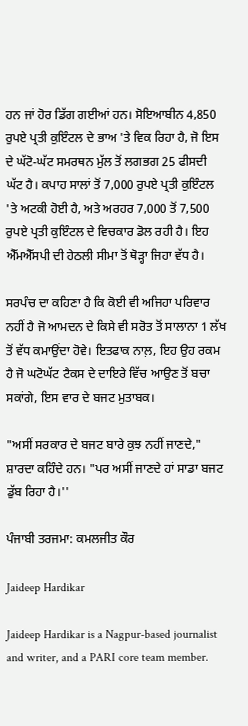ਹਨ ਜਾਂ ਹੋਰ ਡਿੱਗ ਗਈਆਂ ਹਨ। ਸੋਇਆਬੀਨ 4,850 ਰੁਪਏ ਪ੍ਰਤੀ ਕੁਇੰਟਲ ਦੇ ਭਾਅ 'ਤੇ ਵਿਕ ਰਿਹਾ ਹੈ, ਜੋ ਇਸ ਦੇ ਘੱਟੋ-ਘੱਟ ਸਮਰਥਨ ਮੁੱਲ ਤੋਂ ਲਗਭਗ 25 ਫੀਸਦੀ ਘੱਟ ਹੈ। ਕਪਾਹ ਸਾਲਾਂ ਤੋਂ 7,000 ਰੁਪਏ ਪ੍ਰਤੀ ਕੁਇੰਟਲ 'ਤੇ ਅਟਕੀ ਹੋਈ ਹੈ, ਅਤੇ ਅਰਹਰ 7,000 ਤੋਂ 7,500 ਰੁਪਏ ਪ੍ਰਤੀ ਕੁਇੰਟਲ ਦੇ ਵਿਚਕਾਰ ਡੋਲ ਰਹੀ ਹੈ। ਇਹ ਐੱਮਐੱਸਪੀ ਦੀ ਹੇਠਲੀ ਸੀਮਾ ਤੋਂ ਥੋੜ੍ਹਾ ਜਿਹਾ ਵੱਧ ਹੈ।

ਸਰਪੰਚ ਦਾ ਕਹਿਣਾ ਹੈ ਕਿ ਕੋਈ ਵੀ ਅਜਿਹਾ ਪਰਿਵਾਰ ਨਹੀਂ ਹੈ ਜੋ ਆਮਦਨ ਦੇ ਕਿਸੇ ਵੀ ਸਰੋਤ ਤੋਂ ਸਾਲਾਨਾ 1 ਲੱਖ ਤੋਂ ਵੱਧ ਕਮਾਉਂਦਾ ਹੋਵੇ। ਇਤਫਾਕ ਨਾਲ਼, ਇਹ ਉਹ ਰਕਮ ਹੈ ਜੋ ਘਟੋਘੱਟ ਟੈਕਸ ਦੇ ਦਾਇਰੇ ਵਿੱਚ ਆਉਣ ਤੋਂ ਬਚਾ ਸਕਾਂਗੇ, ਇਸ ਵਾਰ ਦੇ ਬਜਟ ਮੁਤਾਬਕ।

"ਅਸੀਂ ਸਰਕਾਰ ਦੇ ਬਜਟ ਬਾਰੇ ਕੁਝ ਨਹੀਂ ਜਾਣਦੇ," ਸ਼ਾਰਦਾ ਕਹਿੰਦੇ ਹਨ। "ਪਰ ਅਸੀਂ ਜਾਣਦੇ ਹਾਂ ਸਾਡਾ ਬਜਟ ਡੁੱਬ ਰਿਹਾ ਹੈ।''

ਪੰਜਾਬੀ ਤਰਜਮਾ: ਕਮਲਜੀਤ ਕੌਰ

Jaideep Hardikar

Jaideep Hardikar is a Nagpur-based journalist and writer, and a PARI core team member.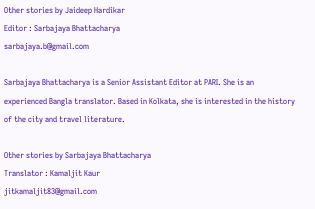Other stories by Jaideep Hardikar
Editor : Sarbajaya Bhattacharya
sarbajaya.b@gmail.com

Sarbajaya Bhattacharya is a Senior Assistant Editor at PARI. She is an experienced Bangla translator. Based in Kolkata, she is interested in the history of the city and travel literature.

Other stories by Sarbajaya Bhattacharya
Translator : Kamaljit Kaur
jitkamaljit83@gmail.com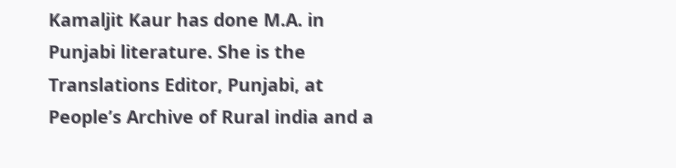Kamaljit Kaur has done M.A. in Punjabi literature. She is the Translations Editor, Punjabi, at People’s Archive of Rural india and a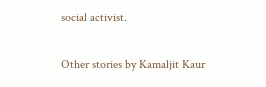social activist.

Other stories by Kamaljit Kaur